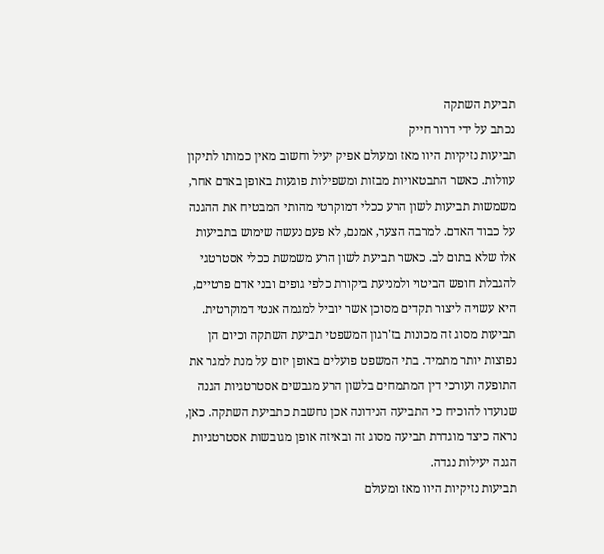תביעת השתקה
נכתב על ידי דרור חייק
תביעות נזיקיות היוו מאז ומעולם אפיק יעיל וחשוב מאין כמותו לתיקון עוולות. כאשר התבטאויות מבזות ומשפילות פוגעות באופן באדם אחר, משמשות תביעות לשון הרע ככלי דמוקרטי מהותי המבטיח את ההגנה על כבוד האדם. למרבה הצער, אמנם, לא פעם נעשה שימוש בתביעות אלו שלא בתום לב. כאשר תביעת לשון הרע משמשת ככלי אסטרטגי להגבלת חופש הביטוי ולמניעת ביקורת כלפי גופים ובני אדם פרטיים, היא עשויה ליצור תקדים מסוכן אשר יוביל למגמה אנטי דמוקרטית. תביעות מסוג זה מכונות בז'רגון המשפטי תביעת השתקה וכיום הן נפוצות יותר מתמיד. בתי המשפט פועלים באופן יזום על מנת למגר את התופעה ועורכי דין המתמחים בלשון הרע מגבשים אסטרטגיות הגנה שנועדו להוכיח כי התביעה הנידונה אכן נחשבת כתביעת השתקה. כאן, נראה כיצד מוגדרת תביעה מסוג זה ובאיזה אופן מגובשות אסטרטגיות הגנה יעילות נגדה.
תביעות נזיקיות היוו מאז ומעולם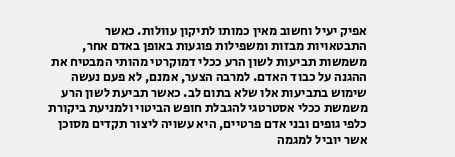אפיק יעיל וחשוב מאין כמותו לתיקון עוולות. כאשר התבטאויות מבזות ומשפילות פוגעות באופן באדם אחר, משמשות תביעות לשון הרע ככלי דמוקרטי מהותי המבטיח את ההגנה על כבוד האדם. למרבה הצער, אמנם, לא פעם נעשה שימוש בתביעות אלו שלא בתום לב. כאשר תביעת לשון הרע משמשת ככלי אסטרטגי להגבלת חופש הביטוי ולמניעת ביקורת כלפי גופים ובני אדם פרטיים, היא עשויה ליצור תקדים מסוכן אשר יוביל למגמה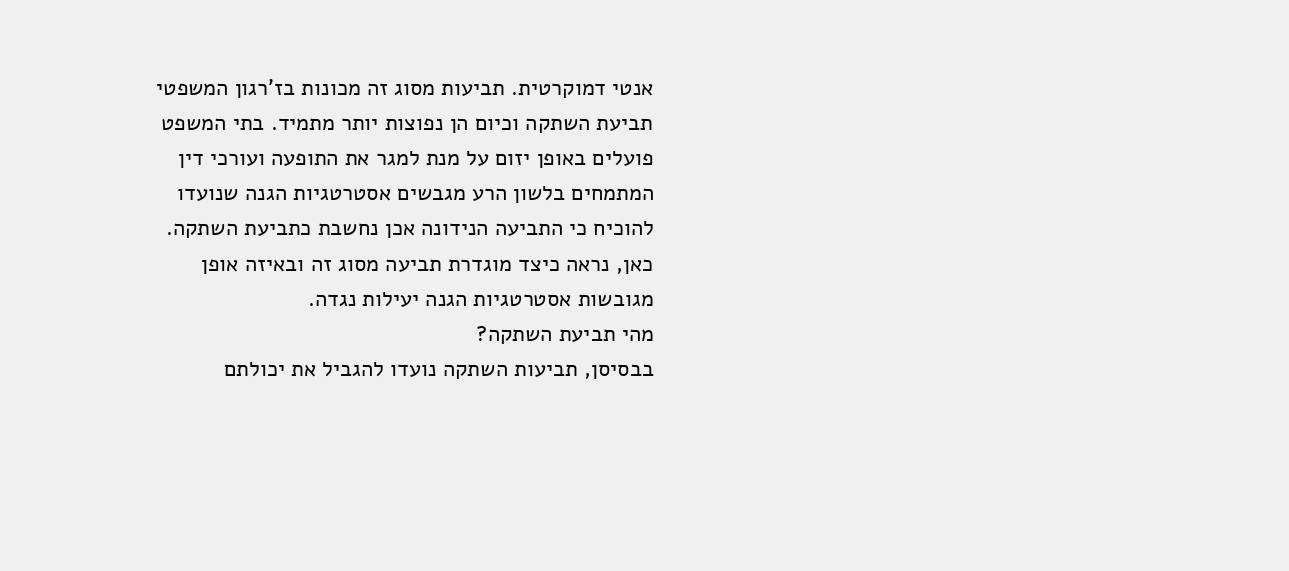אנטי דמוקרטית. תביעות מסוג זה מכונות בז'רגון המשפטי תביעת השתקה וכיום הן נפוצות יותר מתמיד. בתי המשפט פועלים באופן יזום על מנת למגר את התופעה ועורכי דין המתמחים בלשון הרע מגבשים אסטרטגיות הגנה שנועדו להוכיח כי התביעה הנידונה אכן נחשבת כתביעת השתקה. כאן, נראה כיצד מוגדרת תביעה מסוג זה ובאיזה אופן מגובשות אסטרטגיות הגנה יעילות נגדה.
מהי תביעת השתקה?
בבסיסן, תביעות השתקה נועדו להגביל את יכולתם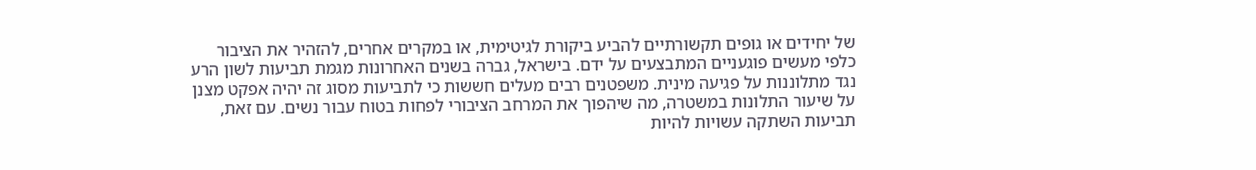של יחידים או גופים תקשורתיים להביע ביקורת לגיטימית, או במקרים אחרים, להזהיר את הציבור כלפי מעשים פוגעניים המתבצעים על ידם. בישראל, גברה בשנים האחרונות מגמת תביעות לשון הרע נגד מתלוננות על פגיעה מינית. משפטנים רבים מעלים חששות כי לתביעות מסוג זה יהיה אפקט מצנן על שיעור התלונות במשטרה, מה שיהפוך את המרחב הציבורי לפחות בטוח עבור נשים. עם זאת, תביעות השתקה עשויות להיות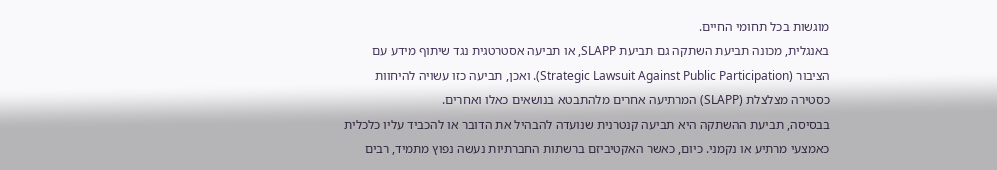מוגשות בכל תחומי החיים.
באנגלית, מכונה תביעת השתקה גם תביעת SLAPP, או תביעה אסטרטגית נגד שיתוף מידע עם הציבור (Strategic Lawsuit Against Public Participation). ואכן, תביעה כזו עשויה להיחוות כסטירה מצלצלת (SLAPP) המרתיעה אחרים מלהתבטא בנושאים כאלו ואחרים.
בבסיסה, תביעת ההשתקה היא תביעה קנטרנית שנועדה להבהיל את הדובר או להכביד עליו כלכלית כאמצעי מרתיע או נקמני. כיום, כאשר האקטיביזם ברשתות החברתיות נעשה נפוץ מתמיד, רבים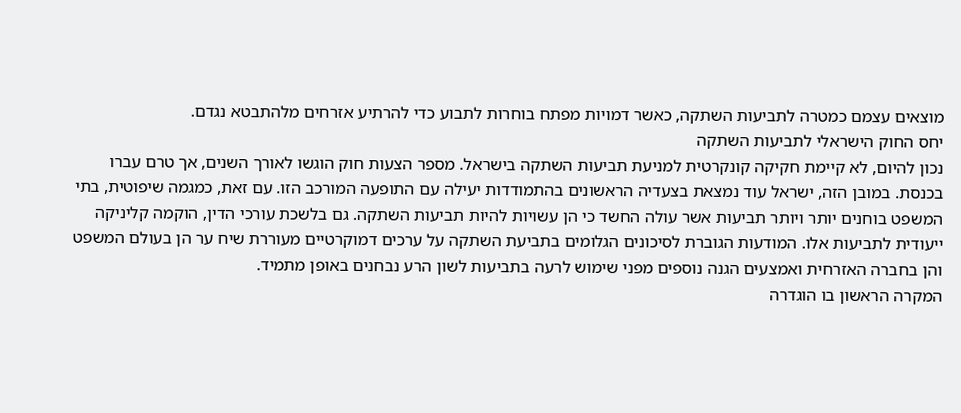מוצאים עצמם כמטרה לתביעות השתקה, כאשר דמויות מפתח בוחרות לתבוע כדי להרתיע אזרחים מלהתבטא נגדם.
יחס החוק הישראלי לתביעות השתקה
נכון להיום, לא קיימת חקיקה קונקרטית למניעת תביעות השתקה בישראל. מספר הצעות חוק הוגשו לאורך השנים, אך טרם עברו בכנסת. במובן הזה, ישראל עוד נמצאת בצעדיה הראשונים בהתמודדות יעילה עם התופעה המורכב הזו. עם זאת, כמגמה שיפוטית, בתי המשפט בוחנים יותר ויותר תביעות אשר עולה החשד כי הן עשויות להיות תביעות השתקה. גם בלשכת עורכי הדין, הוקמה קליניקה ייעודית לתביעות אלו. המודעות הגוברת לסיכונים הגלומים בתביעת השתקה על ערכים דמוקרטיים מעוררת שיח ער הן בעולם המשפט והן בחברה האזרחית ואמצעים הגנה נוספים מפני שימוש לרעה בתביעות לשון הרע נבחנים באופן מתמיד.
המקרה הראשון בו הוגדרה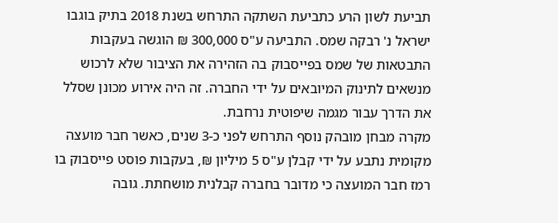תביעת לשון הרע כתביעת השתקה התרחש בשנת 2018 בתיק בוגבו ישראל נ' רבקה שמס. התביעה ע"ס 300,000 ₪ הוגשה בעקבות התבטאות של שמס בפייסבוק בה הזהירה את הציבור שלא לרכוש מנשאים לתינוק המיובאים על ידי החברה. זה היה אירוע מכונן שסלל את הדרך עבור מגמה שיפוטית נרחבת.
מקרה מבחן מובהק נוסף התרחש לפני כ-3 שנים, כאשר חבר מועצה מקומית נתבע על ידי קבלן ע"ס 5 מיליון ₪, בעקבות פוסט פייסבוק בו רמז חבר המועצה כי מדובר בחברה קבלנית מושחתת. גובה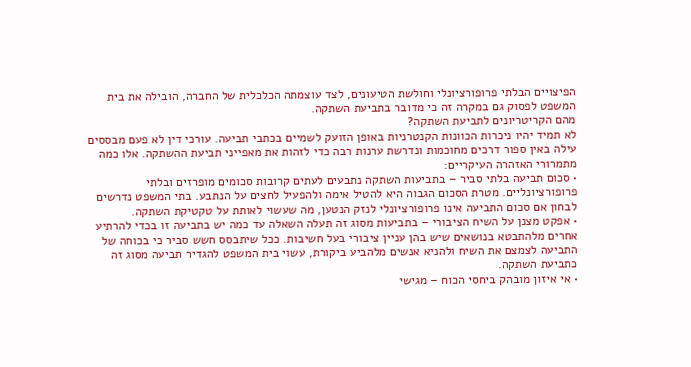הפיצויים הבלתי פרופורציונלי וחולשת הטיעונים, לצד עוצמתה הכלכלית של החברה, הובילה את בית המשפט לפסוק גם במקרה זה כי מדובר בתביעת השתקה.
מהם הקריטריונים לתביעת השתקה?
לא תמיד יהיו ניכרות הכוונות הקנטרניות באופן הזועק לשמיים בכתבי תביעה. עורכי דין לא פעם מבססים עילה באין ספור דרכים מחוכמות ונדרשת ערנות רבה כדי לזהות את מאפייני תביעת ההשתקה. אלו כמה מתמרורי האזהרה העיקריים:
• סכום תביעה בלתי סביר – בתביעות השתקה נתבעים לעתים קרובות סכומים מופרזים ובלתי פרופורציונליים. מטרת הסכום הגבוה היא להטיל אימה ולהפעיל לחצים על הנתבע. בתי המשפט נדרשים לבחון אם סכום התביעה אינו פרופורציונלי לנזק הנטען, מה שעשוי לאותת על טקטיקת השתקה.
• אפקט מצנן על השיח הציבורי – בתביעות מסוג זה תעלה השאלה עד כמה יש בתביעה זו בכדי להרתיע אחרים מלהתבטא בנושאים שיש בהן עניין ציבורי בעל חשיבות. ככל שיתבסס חשש סביר כי בכוחה של התביעה לצמצם את השיח ולהניא אנשים מלהביע ביקורת, עשוי בית המשפט להגדיר תביעה מסוג זה כתביעת השתקה.
• אי איזון מובהק ביחסי הכוח – מגישי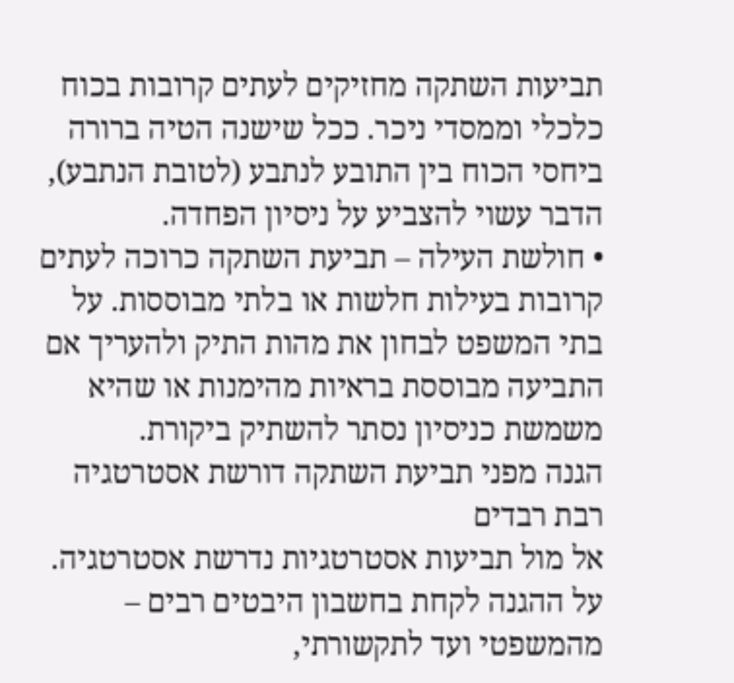תביעות השתקה מחזיקים לעתים קרובות בכוח כלכלי וממסדי ניכר. ככל שישנה הטיה ברורה ביחסי הכוח בין התובע לנתבע (לטובת הנתבע), הדבר עשוי להצביע על ניסיון הפחדה.
• חולשת העילה – תביעת השתקה כרוכה לעתים קרובות בעילות חלשות או בלתי מבוססות. על בתי המשפט לבחון את מהות התיק ולהעריך אם התביעה מבוססת בראיות מהימנות או שהיא משמשת כניסיון נסתר להשתיק ביקורת.
הגנה מפני תביעת השתקה דורשת אסטרטגיה רבת רבדים
אל מול תביעות אסטרטגיות נדרשת אסטרטגיה. על ההגנה לקחת בחשבון היבטים רבים – מהמשפטי ועד לתקשורתי,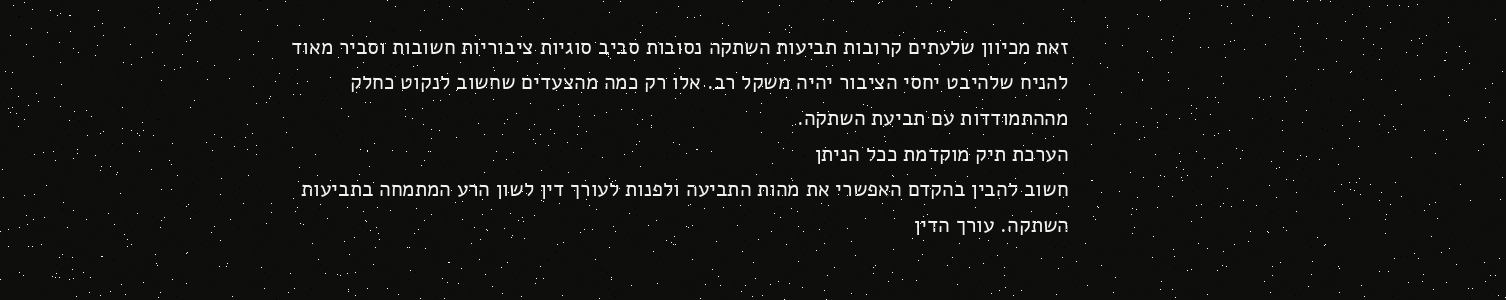זאת מכיוון שלעתים קרובות תביעות השתקה נסובות סביב סוגיות ציבוריות חשובות וסביר מאוד להניח שלהיבט יחסי הציבור יהיה משקל רב. אלו רק כמה מהצעדים שחשוב לנקוט כחלק מההתמודדות עם תביעת השתקה.
הערכת תיק מוקדמת ככל הניתן
חשוב להבין בהקדם האפשרי את מהות התביעה ולפנות לעורך דין לשון הרע המתמחה בתביעות השתקה. עורך הדין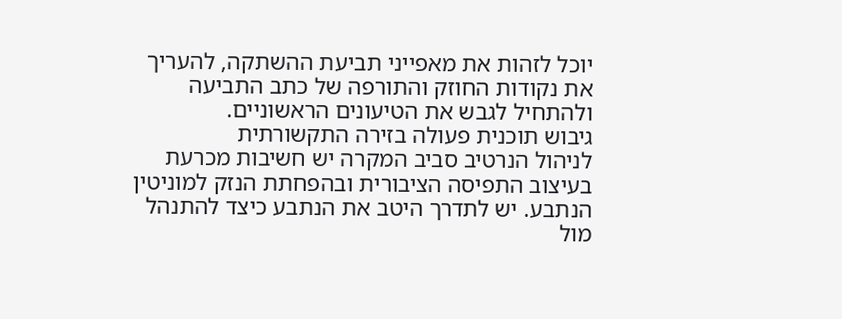יוכל לזהות את מאפייני תביעת ההשתקה, להעריך את נקודות החוזק והתורפה של כתב התביעה ולהתחיל לגבש את הטיעונים הראשוניים.
גיבוש תוכנית פעולה בזירה התקשורתית
לניהול הנרטיב סביב המקרה יש חשיבות מכרעת בעיצוב התפיסה הציבורית ובהפחתת הנזק למוניטין הנתבע. יש לתדרך היטב את הנתבע כיצד להתנהל מול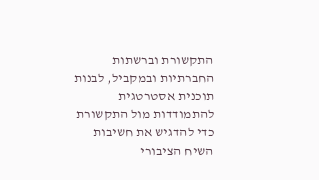התקשורת וברשתות החברתיות ובמקביל, לבנות תוכנית אסטרטגית להתמודדות מול התקשורת כדי להדגיש את חשיבות השיח הציבורי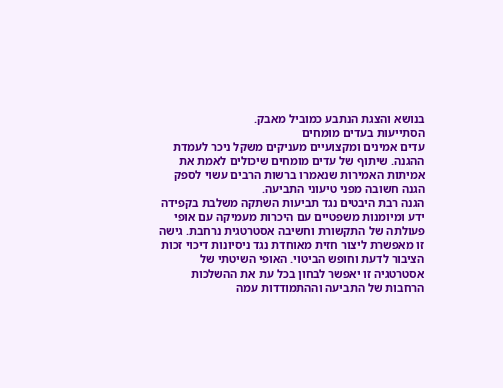בנושא והצגת הנתבע כמוביל מאבק.
הסתייעות בעדים מומחים
עדים אמינים ומקצועיים מעניקים משקל ניכר לעמדת ההגנה. שיתוף של עדים מומחים שיכולים לאמת את אמיתות האמירות שנאמרו ברשות הרבים עשוי לספק הגנה חשובה מפני טיעוני התביעה.
הגנה רבת היבטים נגד תביעות השתקה משלבת בקפידה ידע ומיומנות משפטיים עם היכרות מעמיקה עם אופי פעולתה של התקשורת וחשיבה אסטרטגית נרחבת. גישה זו מאפשרת ליצור חזית מאוחדת נגד ניסיונות דיכוי זכות הציבור לדעת וחופש הביטוי. האופי השיטתי של אסטרטגיה זו יאפשר לבחון בכל עת את ההשלכות הרחבות של התביעה וההתמודדות עמה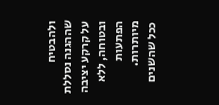ולהבטיח שההגנה נסללת על קרקע יציבה ובטוחה, ללא הפתעות מיותרות.
ככל שהשנים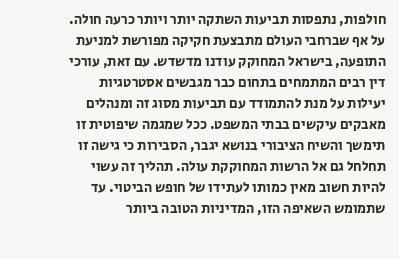חולפות, נתפסות תביעות השתקה יותר ויותר כרעה חולה. על אף שברחבי העולם מתבצעת חקיקה מפורשת למניעת התופעה, בישראל המחוקק עודנו מדשדש. עם זאת, עורכי דין רבים המתמחים בתחום כבר מגבשים אסטרטגיות יעילות על מנת להתמודד עם תביעות מסוג זה ומנהלים מאבקים עיקשים בבתי המשפט. ככל שמגמה שיפוטית זו תימשך והשיח הציבורי בנושא יגבר, הסבירות כי גישה זו תחלחל גם אל הרשות המחוקקת עולה. תהליך זה עשוי להיות חשוב מאין כמותו לעתידו של חופש הביטוי. עד שתמומש השאיפה הזו, המדיניות הטובה ביותר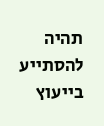תהיה להסתייע בייעוץ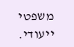משפטי ייעודי.